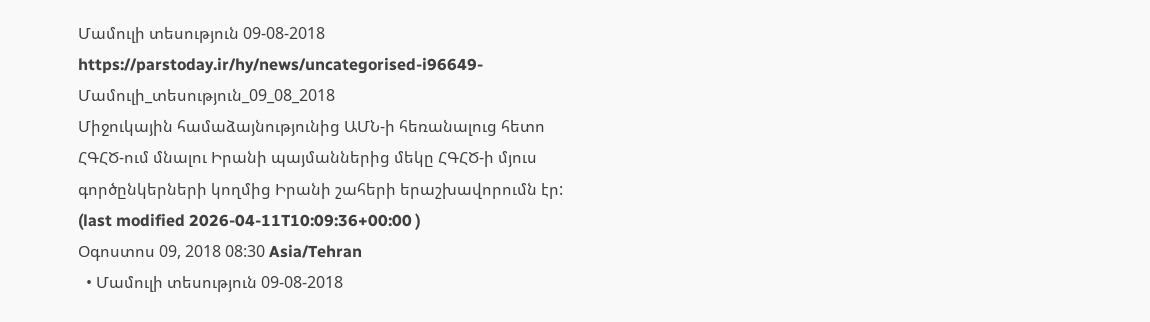Մամուլի տեսություն 09-08-2018
https://parstoday.ir/hy/news/uncategorised-i96649-Մամուլի_տեսություն_09_08_2018
Միջուկային համաձայնությունից ԱՄՆ-ի հեռանալուց հետո ՀԳՀԾ-ում մնալու Իրանի պայմաններից մեկը ՀԳՀԾ-ի մյուս գործընկերների կողմից Իրանի շահերի երաշխավորումն էր:
(last modified 2026-04-11T10:09:36+00:00 )
Օգոստոս 09, 2018 08:30 Asia/Tehran
  • Մամուլի տեսություն 09-08-2018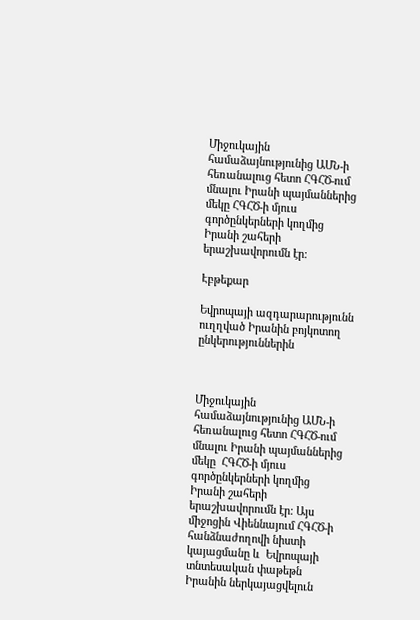Միջուկային համաձայնությունից ԱՄՆ-ի հեռանալուց հետո ՀԳՀԾ-ում մնալու Իրանի պայմաններից մեկը ՀԳՀԾ-ի մյուս գործընկերների կողմից Իրանի շահերի երաշխավորումն էր:

Էբթեքար

Եվրոպայի ազդարարությունն ուղղված Իրանին բոյկոտող ընկերություններին



Միջուկային համաձայնությունից ԱՄՆ-ի հեռանալուց հետո ՀԳՀԾ-ում մնալու Իրանի պայմաններից մեկը  ՀԳՀԾ-ի մյուս գործընկերների կողմից Իրանի շահերի երաշխավորումն էր: Այս միջոցին Վիեննայում ՀԳՀԾ-ի հանձնաժողովի նիստի կայացմանը և  Եվրոպայի տնտեսական փաթեթն Իրանին ներկայացվելուն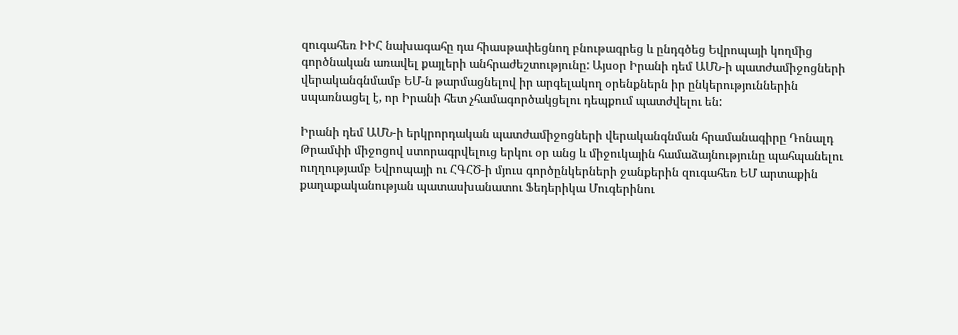զուգահեռ ԻԻՀ նախագահը դա հիասթափեցնող բնութագրեց և ընդգծեց Եվրոպայի կողմից գործնական առավել քայլերի անհրաժեշտությունը: Այսօր Իրանի դեմ ԱՄՆ-ի պատժամիջոցների վերականգնմամբ ԵՄ-ն թարմացնելով իր արգելակող օրենքներն իր ընկերություններին սպառնացել է, որ Իրանի հետ չհամագործակցելու դեպքում պատժվելու են:

Իրանի դեմ ԱՄՆ-ի երկրորդական պատժամիջոցների վերականգնման հրամանագիրը Դոնալդ Թրամփի միջոցով ստորագրվելուց երկու օր անց և միջուկային համաձայնությունը պահպանելու ուղղությամբ Եվրոպայի ու ՀԳՀԾ-ի մյուս գործընկերների ջանքերին զուգահեռ ԵՄ արտաքին քաղաքականության պատասխանատու Ֆեդերիկա Մուգերինու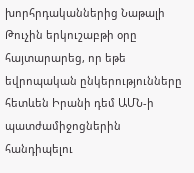խորհրդականներից Նաթալի Թուչին երկուշաբթի օրը հայտարարեց, որ եթե եվրոպական ընկերությունները հետևեն Իրանի դեմ ԱՄՆ-ի պատժամիջոցներին հանդիպելու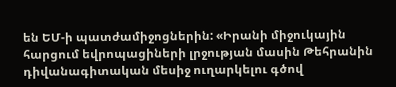են ԵՄ-ի պատժամիջոցներին: «Իրանի միջուկային հարցում եվրոպացիների լրջության մասին Թեհրանին դիվանագիտական մեսիջ ուղարկելու գծով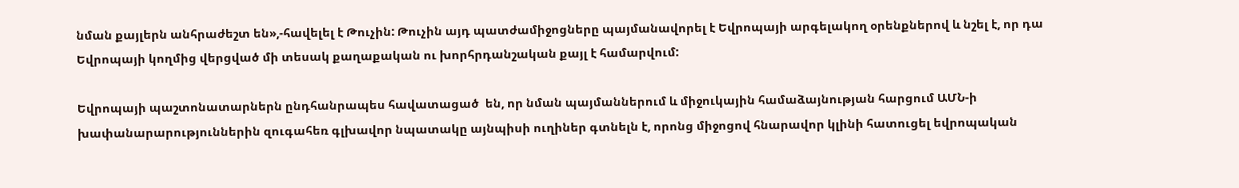նման քայլերն անհրաժեշտ են»,-հավելել է Թուչին: Թուչին այդ պատժամիջոցները պայմանավորել է Եվրոպայի արգելակող օրենքներով և նշել է, որ դա Եվրոպայի կողմից վերցված մի տեսակ քաղաքական ու խորհրդանշական քայլ է համարվում:

Եվրոպայի պաշտոնատարներն ընդհանրապես հավատացած  են, որ նման պայմաններում և միջուկային համաձայնության հարցում ԱՄՆ-ի խափանարարություններին զուգահեռ գլխավոր նպատակը այնպիսի ուղիներ գտնելն է, որոնց միջոցով հնարավոր կլինի հատուցել եվրոպական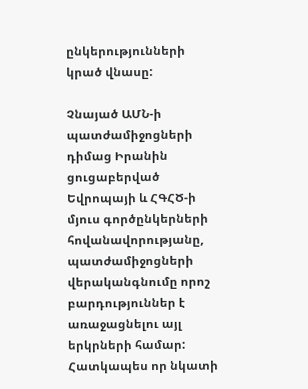ընկերությունների կրած վնասը:

Չնայած ԱՄՆ-ի պատժամիջոցների դիմաց Իրանին ցուցաբերված Եվրոպայի և ՀԳՀԾ-ի մյուս գործընկերների հովանավորությանը, պատժամիջոցների վերականգնումը որոշ բարդություններ է առաջացնելու այլ երկրների համար: Հատկապես որ նկատի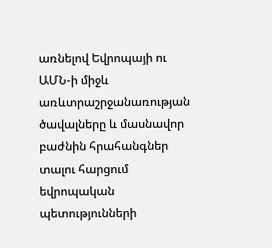առնելով Եվրոպայի ու ԱՄՆ-ի միջև առևտրաշրջանառության ծավալները և մասնավոր բաժնին հրահանգներ տալու հարցում եվրոպական պետությունների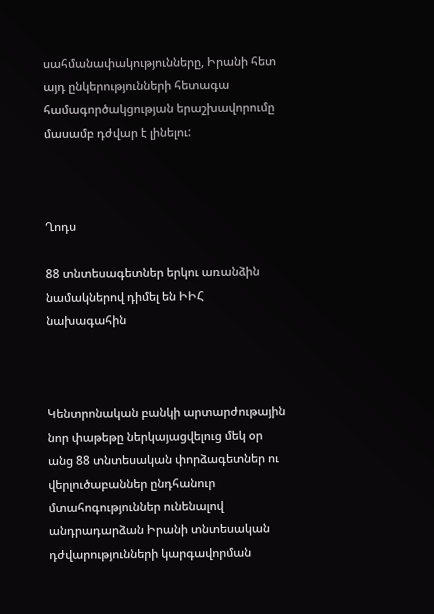սահմանափակությունները, Իրանի հետ այդ ընկերությունների հետագա համագործակցության երաշխավորումը մասամբ դժվար է լինելու:



Ղոդս

88 տնտեսագետներ երկու առանձին նամակներով դիմել են ԻԻՀ նախագահին



Կենտրոնական բանկի արտարժութային նոր փաթեթը ներկայացվելուց մեկ օր անց 88 տնտեսական փորձագետներ ու վերլուծաբաններ ընդհանուր մտահոգություններ ունենալով անդրադարձան Իրանի տնտեսական դժվարությունների կարգավորման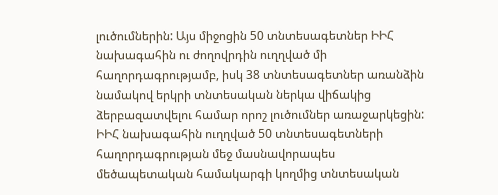լուծումներին: Այս միջոցին 50 տնտեսագետներ ԻԻՀ նախագահին ու ժողովրդին ուղղված մի հաղորդագրությամբ, իսկ 38 տնտեսագետներ առանձին նամակով երկրի տնտեսական ներկա վիճակից ձերբազատվելու համար որոշ լուծումներ առաջարկեցին: ԻԻՀ նախագահին ուղղված 50 տնտեսագետների հաղորդագրության մեջ մասնավորապես մեծապետական համակարգի կողմից տնտեսական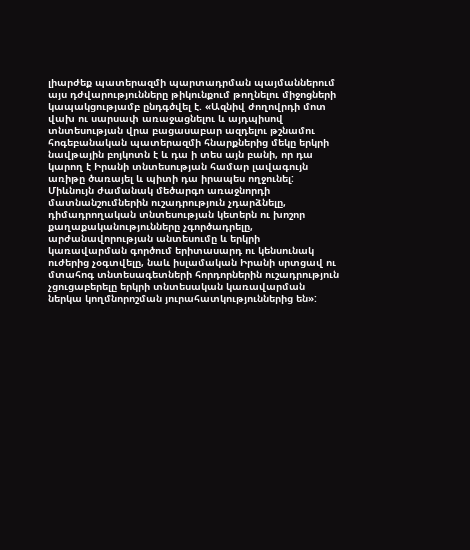լիարժեք պատերազմի պարտադրման պայմաններում այս դժվարությունները թիկունքում թողնելու միջոցների կապակցությամբ ընդգծվել է. «Ազնիվ ժողովրդի մոտ վախ ու սարսափ առաջացնելու և այդպիսով տնտեսության վրա բացասաբար ազդելու թշնամու հոգեբանական պատերազմի հնարքներից մեկը երկրի նավթային բոյկոտն է և դա ի տես այն բանի, որ դա կարող է Իրանի տնտեսության համար լավագույն առիթը ծառայել և պիտի դա իրապես ողջունել: Միևնույն ժամանակ մեծարգո առաջնորդի մատնանշումներին ուշադրություն չդարձնելը, դիմադրողական տնտեսության կետերն ու խոշոր քաղաքականությունները չգործադրելը, արժանավորության անտեսումը և երկրի կառավարման գործում երիտասարդ ու կենսունակ ուժերից չօգտվելը, նաև իսլամական Իրանի սրտցավ ու մտահոգ տնտեսագետների հորդորներին ուշադրություն չցուցաբերելը երկրի տնտեսական կառավարման ներկա կողմնորոշման յուրահատկություններից են»: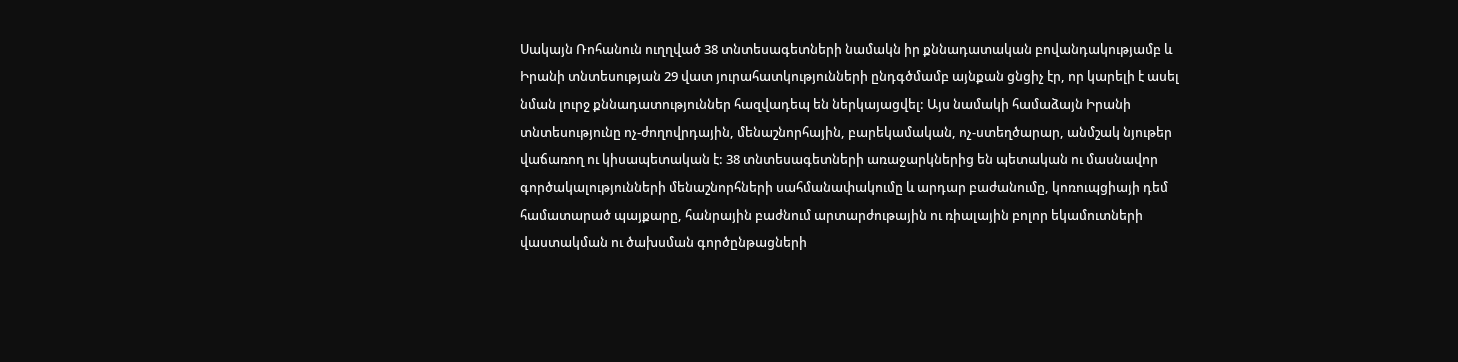Սակայն Ռոհանուն ուղղված 38 տնտեսագետների նամակն իր քննադատական բովանդակությամբ և Իրանի տնտեսության 29 վատ յուրահատկությունների ընդգծմամբ այնքան ցնցիչ էր, որ կարելի է ասել նման լուրջ քննադատություններ հազվադեպ են ներկայացվել: Այս նամակի համաձայն Իրանի տնտեսությունը ոչ-ժողովրդային, մենաշնորհային, բարեկամական, ոչ-ստեղծարար, անմշակ նյութեր վաճառող ու կիսապետական է: 38 տնտեսագետների առաջարկներից են պետական ու մասնավոր գործակալությունների մենաշնորհների սահմանափակումը և արդար բաժանումը, կոռուպցիայի դեմ համատարած պայքարը, հանրային բաժնում արտարժութային ու ռիալային բոլոր եկամուտների վաստակման ու ծախսման գործընթացների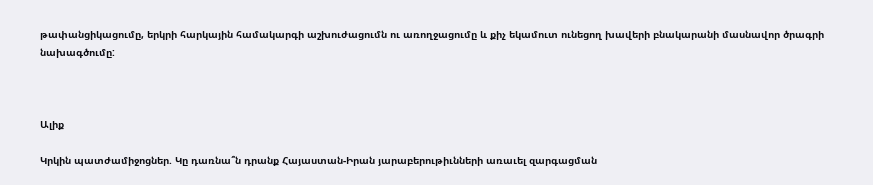թափանցիկացումը, երկրի հարկային համակարգի աշխուժացումն ու առողջացումը և քիչ եկամուտ ունեցող խավերի բնակարանի մասնավոր ծրագրի նախագծումը:



Ալիք

Կրկին պատժամիջոցներ. Կը դառնա՞ն դրանք Հայաստան-Իրան յարաբերութիւնների առաւել զարգացման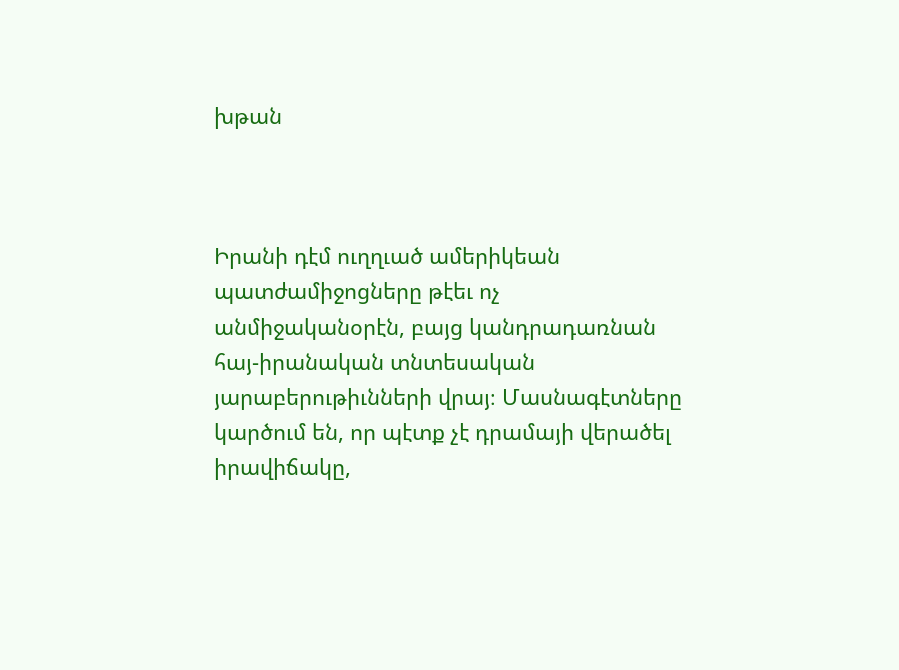խթան



Իրանի դէմ ուղղւած ամերիկեան պատժամիջոցները թէեւ ոչ անմիջականօրէն, բայց կանդրադառնան հայ-իրանական տնտեսական յարաբերութիւնների վրայ։ Մասնագէտները կարծում են, որ պէտք չէ դրամայի վերածել իրավիճակը,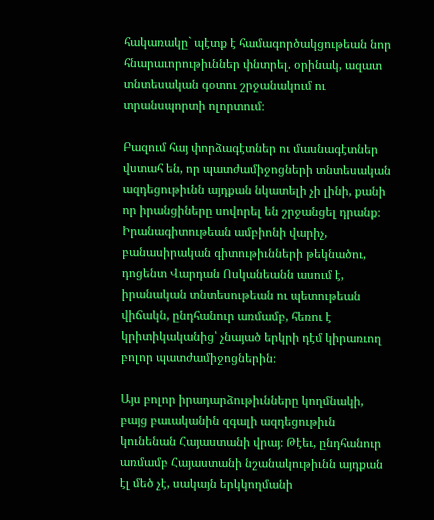հակառակը` պէտք է համագործակցութեան նոր հնարաւորութիւններ փնտրել. օրինակ, ազատ տնտեսական գօտու շրջանակում ու տրանսպորտի ոլորտում։

Բազում հայ փորձագէտներ ու մասնագէտներ վստահ են, որ պատժամիջոցների տնտեսական ազդեցութիւնն այդքան նկատելի չի լինի, քանի որ իրանցիները սովորել են շրջանցել դրանք։ Իրանագիտութեան ամբիոնի վարիչ, բանասիրական գիտութիւնների թեկնածու, դոցենտ Վարդան Ոսկանեանն ասում է, իրանական տնտեսութեան ու պետութեան վիճակն, ընդհանուր առմամբ, հեռու է կրիտիկականից՝ չնայած երկրի դէմ կիրառւող բոլոր պատժամիջոցներին։

Այս բոլոր իրադարձութիւնները կողմնակի, բայց բաւականին զգալի ազդեցութիւն կունենան Հայաստանի վրայ։ Թէեւ, ընդհանուր առմամբ Հայաստանի նշանակութիւնն այդքան էլ մեծ չէ, սակայն երկկողմանի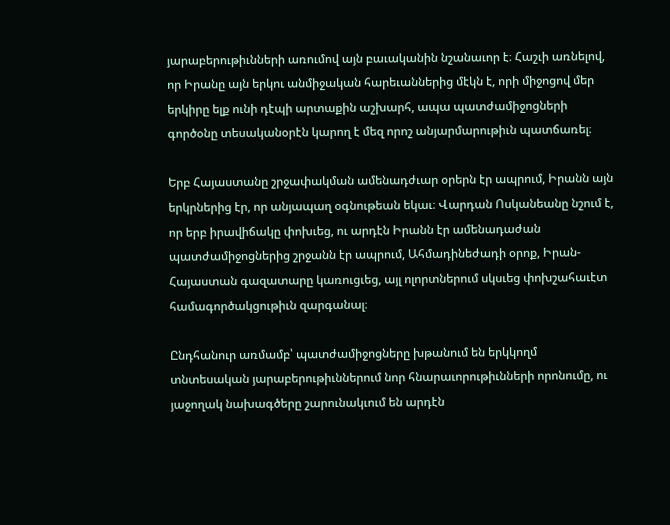յարաբերութիւնների առումով այն բաւականին նշանաւոր է։ Հաշւի առնելով, որ Իրանը այն երկու անմիջական հարեւաններից մէկն է, որի միջոցով մեր երկիրը ելք ունի դէպի արտաքին աշխարհ, ապա պատժամիջոցների գործօնը տեսականօրէն կարող է մեզ որոշ անյարմարութիւն պատճառել։

Երբ Հայաստանը շրջափակման ամենադժւար օրերն էր ապրում, Իրանն այն երկրներից էր, որ անյապաղ օգնութեան եկաւ։ Վարդան Ոսկանեանը նշում է, որ երբ իրավիճակը փոխւեց, ու արդէն Իրանն էր ամենադաժան պատժամիջոցներից շրջանն էր ապրում, Ահմադինեժադի օրոք, Իրան-Հայաստան գազատարը կառուցւեց, այլ ոլորտներում սկսւեց փոխշահաւէտ համագործակցութիւն զարգանալ։

Ընդհանուր առմամբ՝ պատժամիջոցները խթանում են երկկողմ տնտեսական յարաբերութիւններում նոր հնարաւորութիւնների որոնումը, ու յաջողակ նախագծերը շարունակւում են արդէն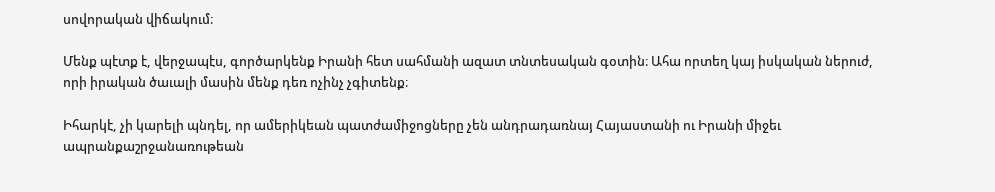սովորական վիճակում։

Մենք պէտք է, վերջապէս, գործարկենք Իրանի հետ սահմանի ազատ տնտեսական գօտին։ Ահա որտեղ կայ իսկական ներուժ, որի իրական ծաւալի մասին մենք դեռ ոչինչ չգիտենք։

Իհարկէ, չի կարելի պնդել, որ ամերիկեան պատժամիջոցները չեն անդրադառնայ Հայաստանի ու Իրանի միջեւ ապրանքաշրջանառութեան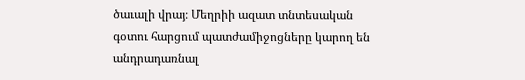ծաւալի վրայ։ Մեղրիի ազատ տնտեսական գօտու հարցում պատժամիջոցները կարող են անդրադառնալ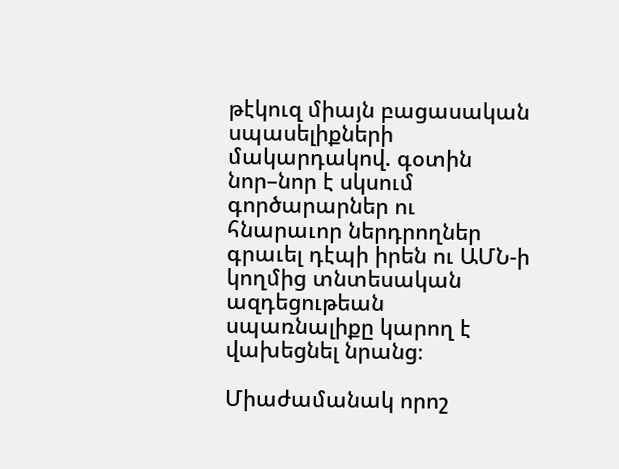թէկուզ միայն բացասական սպասելիքների մակարդակով. գօտին նոր–նոր է սկսում գործարարներ ու հնարաւոր ներդրողներ գրաւել դէպի իրեն ու ԱՄՆ-ի կողմից տնտեսական ազդեցութեան սպառնալիքը կարող է վախեցնել նրանց։

Միաժամանակ որոշ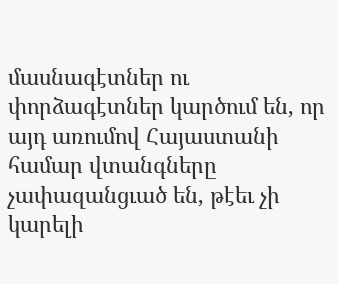մասնագէտներ ու փորձագէտներ կարծում են, որ այդ առումով Հայաստանի համար վտանգները չափազանցւած են, թէեւ չի կարելի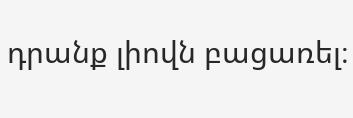դրանք լիովն բացառել։